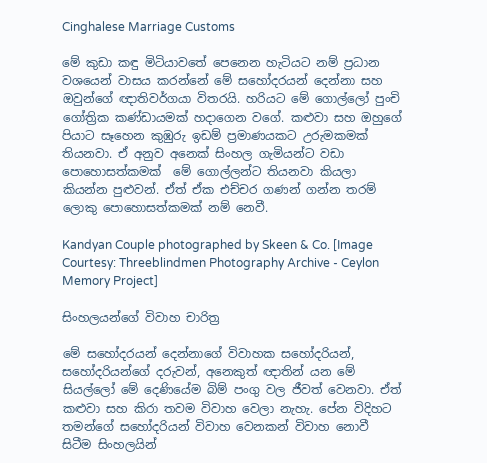Cinghalese Marriage Customs

මේ කුඩා කඳු මිටියාවතේ පෙනෙන හැටියට නම් ප්‍රධාන වශයෙන් වාසය කරන්නේ මේ සහෝදරයන් දෙන්නා සහ ඔවුන්ගේ ඥාතිවර්ගයා විතරයි. හරියට මේ ගොල්ලෝ පුංචි ගෝත්‍රික කණ්ඩායමක් හදාගෙන වගේ. කළුවා සහ ඔහුගේ පියාට සෑහෙන කුඹුරු ඉඩම් ප්‍රමාණයකට උරුමකමක් තියනවා. ඒ අනුව අනෙක් සිංහල ගැමියන්ට වඩා පොහොසත්කමක්  මේ ගොල්ලන්ට තියනවා කියලා කියන්න පුළුවන්. ඒත් ඒක එච්චර ගණන් ගන්න තරම් ලොකු පොහොසත්කමක් නම් නෙවී.

Kandyan Couple photographed by Skeen & Co. [Image Courtesy: Threeblindmen Photography Archive - Ceylon Memory Project]

සිංහලයන්ගේ විවාහ චාරිත්‍ර

මේ සහෝදරයන් දෙන්නාගේ විවාහක සහෝදරියන්, සහෝදරියන්ගේ දරුවන්, අනෙකුත් ඥාතින් යන මේ සියල්ලෝ මේ දෙණියේම බිම් පංගු වල ජීවත් වෙනවා. ඒත් කළුවා සහ කිරා තවම විවාහ වෙලා නැහැ. පේන විදිහට තමන්ගේ සහෝදරියන් විවාහ වෙනකන් විවාහ නොවී සිටීම සිංහලයින්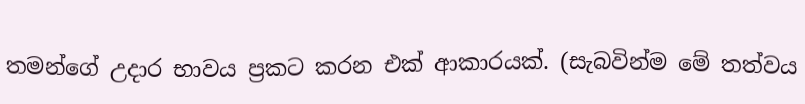තමන්ගේ උදාර භාවය ප්‍රකට කරන එක් ආකාරයක්. (සැබවින්ම මේ තත්වය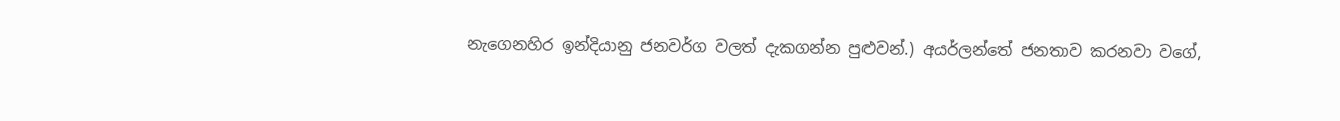නැගෙනහිර ඉන්දියානු ජනවර්ග වලත් දැකගන්න පුළුවන්.) අයර්ලන්තේ ජනතාව කරනවා වගේ,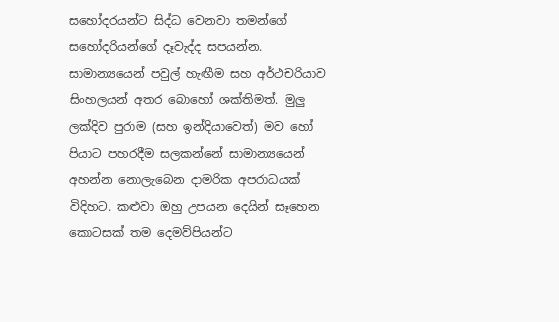සහෝදරයන්ට සිද්ධ වෙනවා තමන්ගේ සහෝදරියන්ගේ දෑවැද්ද සපයන්න. සාමාන්‍යයෙන් පවුල් හැඟීම සහ අර්ථචරියාව සිංහලයන් අතර බොහෝ ශක්තිමත්. මුලු ලක්දිව පුරාම (සහ ඉන්දියාවෙත්) මව හෝ පියාට පහරදීම සලකන්නේ සාමාන්‍යයෙන් අහන්න නොලැබෙන දාමරික අපරාධයක් විදිහට. කළුවා ඔහු උපයන දෙයින් සෑහෙන කොටසක් තම දෙමව්පියන්ට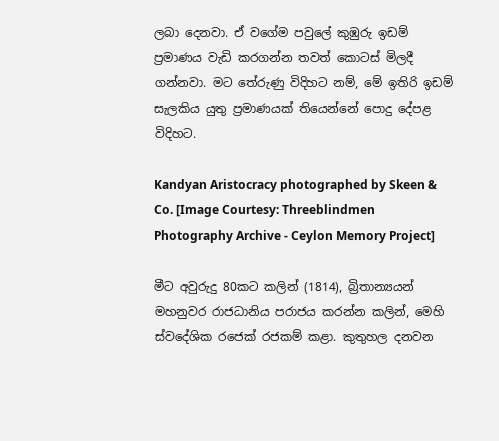ලබා දෙනවා. ඒ වගේම පවුලේ කුඹුරු ඉඩම් ප්‍රමාණය වැඩි කරගන්න තවත් කොටස් මිලදී ගන්නවා. මට තේරුණු විදිහට නම්, මේ ඉතිරි ඉඩම් සැලකිය යුතු ප්‍රමාණයක් තියෙන්නේ පොදු දේපළ විදිහට.

Kandyan Aristocracy photographed by Skeen & Co. [Image Courtesy: Threeblindmen Photography Archive - Ceylon Memory Project]

මීට අවුරුදු 80කට කලින් (1814), බ්‍රිතාන්‍යයන් මහනුවර රාජධානිය පරාජය කරන්න කලින්, මෙහි ස්වදේශික රජෙක් රජකම් කළා. කුතුහල දනවන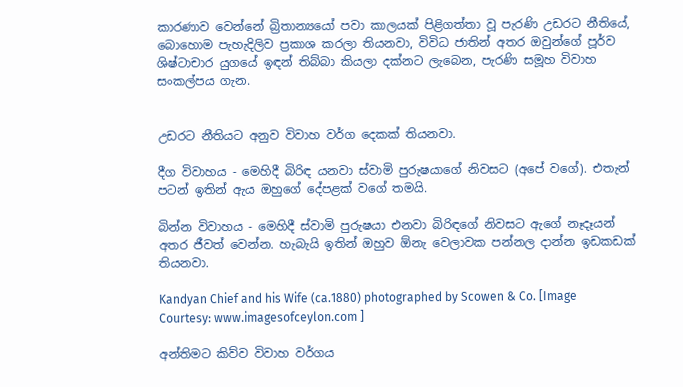කාරණාව වෙන්නේ බ්‍රිතාන්‍යයෝ පවා කාලයක් පිළිගත්තා වූ පැරණි උඩරට නීතියේ, බොහොම පැහැදිලිව ප්‍රකාශ කරලා තියනවා, විවිධ ජාතින් අතර ඔවුන්ගේ පූර්ව ශිෂ්ටාචාර යුගයේ ඉඳන් තිබ්බා කියලා දක්නට ලැබෙන, පැරණි සමූහ විවාහ සංකල්පය ගැන.


උඩරට නීතියට අනුව විවාහ වර්ග දෙකක් තියනවා.

දීග විවාහය - මෙහිදී බිරිඳ යනවා ස්වාමි පුරුෂයාගේ නිවසට (අපේ වගේ). එතැන් පටන් ඉතින් ඇය ඔහුගේ දේපළක් වගේ තමයි.

බින්න විවාහය - මෙහිදී ස්වාමි පුරුෂයා එනවා බිරිඳගේ නිවසට ඇගේ නෑදෑයන් අතර ජීවත් වෙන්න. හැබැයි ඉතින් ඔහුව ඕනැ වෙලාවක පන්නල දාන්න ඉඩකඩක් තියනවා.

Kandyan Chief and his Wife (ca.1880) photographed by Scowen & Co. [Image Courtesy: www.imagesofceylon.com ]

අන්තිමට කිව්ව විවාහ වර්ගය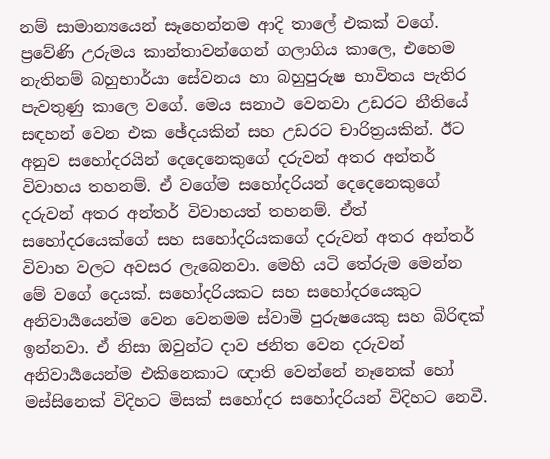නම් සාමාන්‍යයෙන් සෑහෙන්නම ආදි තාලේ එකක් වගේ. ප්‍රවේණි උරුමය කාන්තාවන්ගෙන් ගලාගිය කාලෙ, එහෙම නැතිනම් බහුභාර්යා සේවනය හා බහුපුරුෂ භාවිතය පැතිර පැවතුණු කාලෙ වගේ. මෙය සනාථ වෙනවා උඩරට නීතියේ සඳහන් වෙන එක ඡේදයකින් සහ උඩරට චාරිත්‍රයකින්. ඊට අනුව සහෝදරයින් දෙදෙනෙකුගේ දරුවන් අතර අන්තර් විවාහය තහනම්. ඒ වගේම සහෝදරියන් දෙදෙනෙකුගේ දරුවන් අතර අන්තර් විවාහයත් තහනම්. ඒත් සහෝදරයෙක්ගේ සහ සහෝදරියකගේ දරුවන් අතර අන්තර් විවාහ වලට අවසර ලැබෙනවා. මෙහි යටි තේරුම මෙන්න මේ වගේ දෙයක්. සහෝදරියකට සහ සහෝදරයෙකුට අනිවාර්‍යයෙන්ම වෙන වෙනමම ස්වාමි පුරුෂයෙකු සහ බිරිඳක් ඉන්නවා. ඒ නිසා ඔවුන්ට දාව ජනිත වෙන දරුවන් අනිවාර්‍යයෙන්ම එකිනෙකාට ඥාති වෙන්නේ නෑනෙක් හෝ මස්සිනෙක් විදිහට මිසක් සහෝදර සහෝදරියන් විදිහට නෙවී.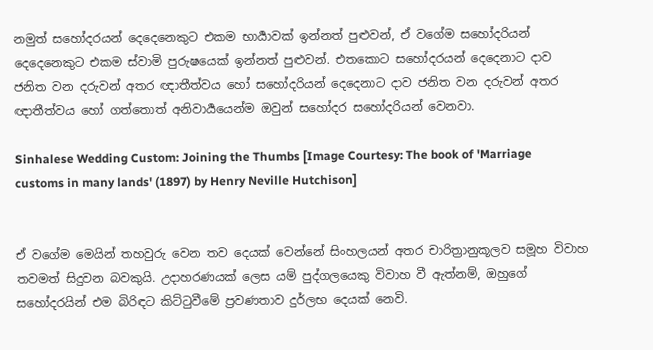නමුත් සහෝදරයන් දෙදෙනෙකුට එකම භාර්‍යාවක් ඉන්නත් පුළුවන්, ඒ වගේම සහෝදරියන් දෙදෙනෙකුට එකම ස්වාමි පුරුෂයෙක් ඉන්නත් පුළුවන්. එතකොට සහෝදරයන් දෙදෙනාට දාව ජනිත වන දරුවන් අතර ඥාතීත්වය හෝ සහෝදරියන් දෙදෙනාට දාව ජනිත වන දරුවන් අතර ඥාතීත්වය හෝ ගත්තොත් අනිවාර්‍යයෙන්ම ඔවුන් සහෝදර සහෝදරියන් වෙනවා.

Sinhalese Wedding Custom: Joining the Thumbs [Image Courtesy: The book of 'Marriage customs in many lands' (1897) by Henry Neville Hutchison]


ඒ වගේම මෙයින් තහවුරු වෙන තව දෙයක් වෙන්නේ සිංහලයන් අතර චාරිත්‍රානුකූලව සමූහ විවාහ තවමත් සිදුවන බවකුයි. උදාහරණයක් ලෙස යම් පුද්ගලයෙකු විවාහ වී ඇත්නම්, ඔහුගේ සහෝදරයින් එම බිරිඳට කිට්ටුවීමේ ප්‍රවණතාව දුර්ලභ දෙයක් නෙවි.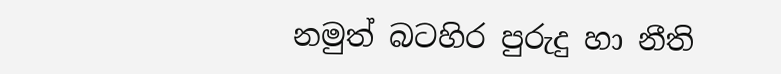නමුත් බටහිර පුරුදු හා නීති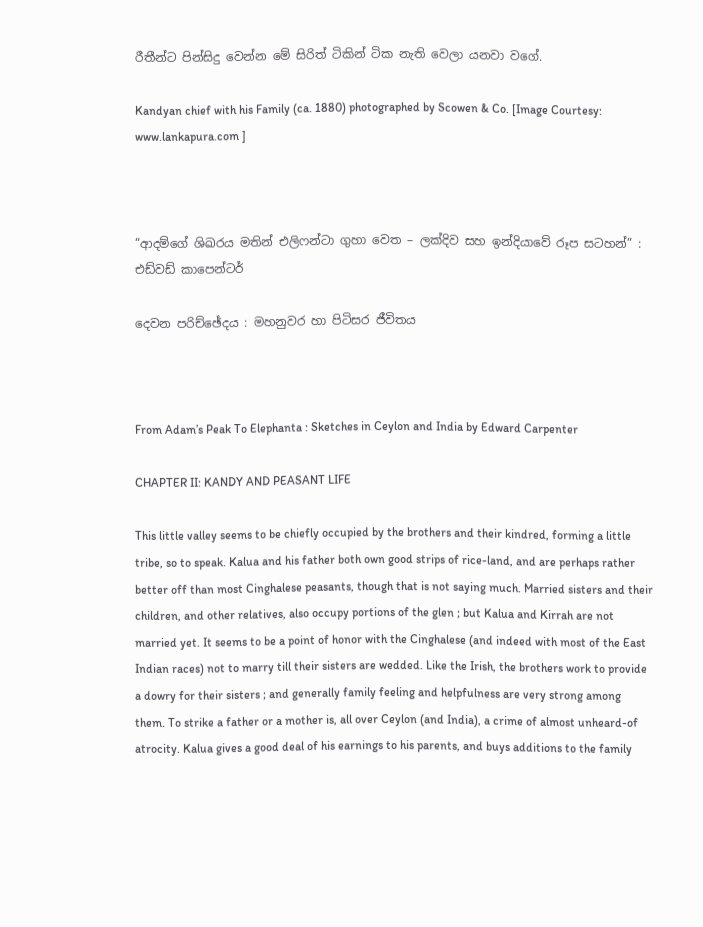රීතීන්ට පින්සිදු වෙන්න මේ සිරිත් ටිකින් ටික නැති වෙලා යනවා වගේ.

Kandyan chief with his Family (ca. 1880) photographed by Scowen & Co. [Image Courtesy: www.lankapura.com ]



“ආදම්ගේ ශිඛරය මතින් එලිෆන්ටා ගුහා වෙත – ලක්දිව සහ ඉන්දියාවේ රූප සටහන්” : එඩ්වඩ් කාපෙන්ටර්

දෙවන පරිච්ඡේදය : මහනුවර හා පිටිසර ජීවිතය



From Adam’s Peak To Elephanta : Sketches in Ceylon and India by Edward Carpenter

CHAPTER II: KANDY AND PEASANT LIFE

This little valley seems to be chiefly occupied by the brothers and their kindred, forming a little tribe, so to speak. Kalua and his father both own good strips of rice-land, and are perhaps rather better off than most Cinghalese peasants, though that is not saying much. Married sisters and their children, and other relatives, also occupy portions of the glen ; but Kalua and Kirrah are not married yet. It seems to be a point of honor with the Cinghalese (and indeed with most of the East Indian races) not to marry till their sisters are wedded. Like the Irish, the brothers work to provide a dowry for their sisters ; and generally family feeling and helpfulness are very strong among them. To strike a father or a mother is, all over Ceylon (and India), a crime of almost unheard-of atrocity. Kalua gives a good deal of his earnings to his parents, and buys additions to the family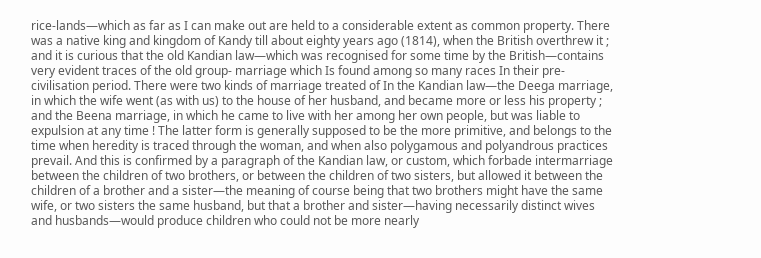rice-lands—which as far as I can make out are held to a considerable extent as common property. There was a native king and kingdom of Kandy till about eighty years ago (1814), when the British overthrew it ; and it is curious that the old Kandian law—which was recognised for some time by the British—contains very evident traces of the old group- marriage which Is found among so many races In their pre-civilisation period. There were two kinds of marriage treated of In the Kandian law—the Deega marriage, in which the wife went (as with us) to the house of her husband, and became more or less his property ; and the Beena marriage, in which he came to live with her among her own people, but was liable to expulsion at any time ! The latter form is generally supposed to be the more primitive, and belongs to the time when heredity is traced through the woman, and when also polygamous and polyandrous practices prevail. And this is confirmed by a paragraph of the Kandian law, or custom, which forbade intermarriage between the children of two brothers, or between the children of two sisters, but allowed it between the children of a brother and a sister—the meaning of course being that two brothers might have the same wife, or two sisters the same husband, but that a brother and sister—having necessarily distinct wives and husbands—would produce children who could not be more nearly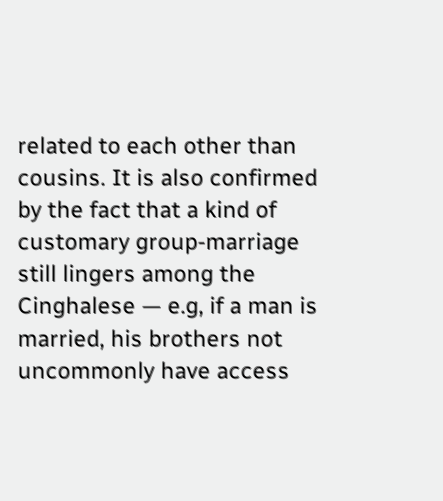related to each other than cousins. It is also confirmed by the fact that a kind of customary group-marriage still lingers among the Cinghalese — e.g, if a man is married, his brothers not uncommonly have access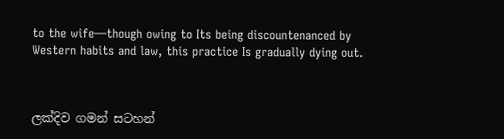to the wife—though owing to Its being discountenanced by Western habits and law, this practice Is gradually dying out.



ලක්දිව ගමන් සටහන්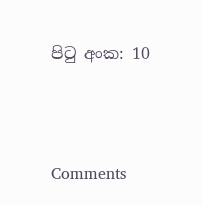පිටු අංක: 10





Comments